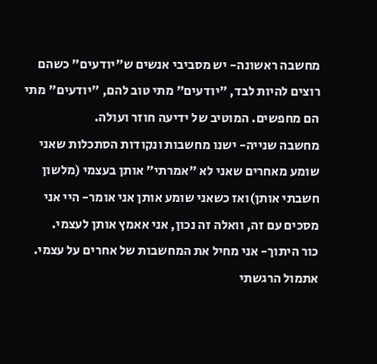מחשבה ראשונה- יש מסביבי אנשים ש"יודעים" כשהם רוצים להיות לבד, "יודעים" מתי טוב להם, "יודעים" מתי הם מחפשים. המוטיב של ידיעה חוזר ועולה.
מחשבה שנייה- ישנו מחשבות ונקודות הסתכלות שאני שומע מאחרים שאני לא "אמרתי" אותן בעצמי (מלשון חשבתי אותן)ואז כשאני שומע אותן אני אומר- היי אני מסכים עם זה, וואלה זה נכון, אני אאמץ אותן לעצמי.
כור היתוך- אני מחיל את המחשבות של אחרים על עצמי. אתמול הרגשתי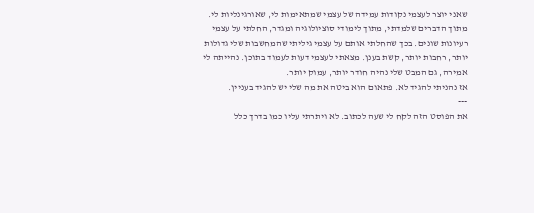שאני יוצר לעצמי נקודות עמידה של עצמי שמתאימות לי, שאורגינליות לי.
מתוך הדברים שלמדתי, מתוך לימודי סוציולוגיה ומגדר, החלתי על עצמי רעיונות שונים. בכך שהחלתי אותם על עצמי גיליתי שהמחשבות שלי גדולות יותר, רחבות יותר, קשת בענן. מצאתי לעצמי דעות לעמוד בתוכן. נהייתה לי אמירה, גם המבט שלי נהיה חודר יותר, עמוק יותר.
אז נהניתי להגיד לא. פתאום הוא ביטה את מה שלי יש להגיד בעניין.
---
את הפוסט הזה לקח לי שעה לכתוב. לא ויתרתי עליו כמו בדרך כלל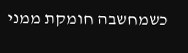כשמחשבה חומקת ממני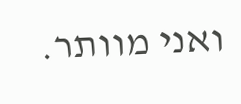ואני מוותר.